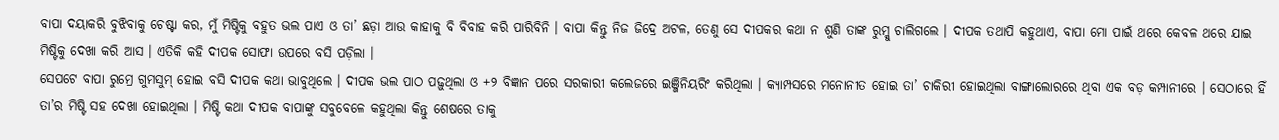ବାପା ଦୟାକରି ବୁଝିବାକୁ ଚେଷ୍ଟା କର, ମୁଁ ମିଷ୍ଟିକୁ ବହୁତ ଭଲ ପାଏ ଓ ତା’ ଛଡ଼ା ଆଉ କାହାକୁ ବି ବିବାହ କରି ପାରିବିନି । ବାପା କିନ୍ତୁ ନିଜ ଜିଦ୍ରେ ଅଟଳ, ତେଣୁ ସେ ଦୀପକର କଥା ନ ଶୁଣି ତାଙ୍କ ରୁମ୍କୁ ଚାଲିଗଲେ । ଦୀପକ ତଥାପି କହୁଥାଏ, ବାପା ମୋ ପାଇଁ ଥରେ କେବଳ ଥରେ ଯାଇ ମିଷ୍ଟିକୁ ଦେଖା କରି ଆସ । ଏତିକି କହି ଦୀପକ ସୋଫା ଉପରେ ବସି ପଡ଼ିଲା ।
ସେପଟେ ବାପା ରୁମ୍ରେ ଗୁମସୁମ୍ ହୋଇ ବସି ଦୀପକ କଥା ଭାବୁଥିଲେ । ଦୀପକ ଭଲ ପାଠ ପଢ଼ୁଥିଲା ଓ +୨ ବିଜ୍ଞାନ ପରେ ସରକାରୀ କଲେଜରେ ଇଞ୍ଜିନିୟରିଂ କରିଥିଲା । କ୍ୟାମ୍ପସରେ ମନୋନୀତ ହୋଇ ତା’ ଚାକିରୀ ହୋଇଥିଲା ବାଙ୍ଗାଲୋରରେ ଥିବା ଏକ ବଡ଼ କମ୍ପାନୀରେ । ସେଠାରେ ହିଁ ତା’ର ମିଷ୍ଟି ସହ ଦେଖା ହୋଇଥିଲା । ମିଷ୍ଟି କଥା ଦୀପକ ବାପାଙ୍କୁ ସବୁବେଳେ କହୁଥିଲା କିନ୍ତୁ ଶେଷରେ ତାକୁ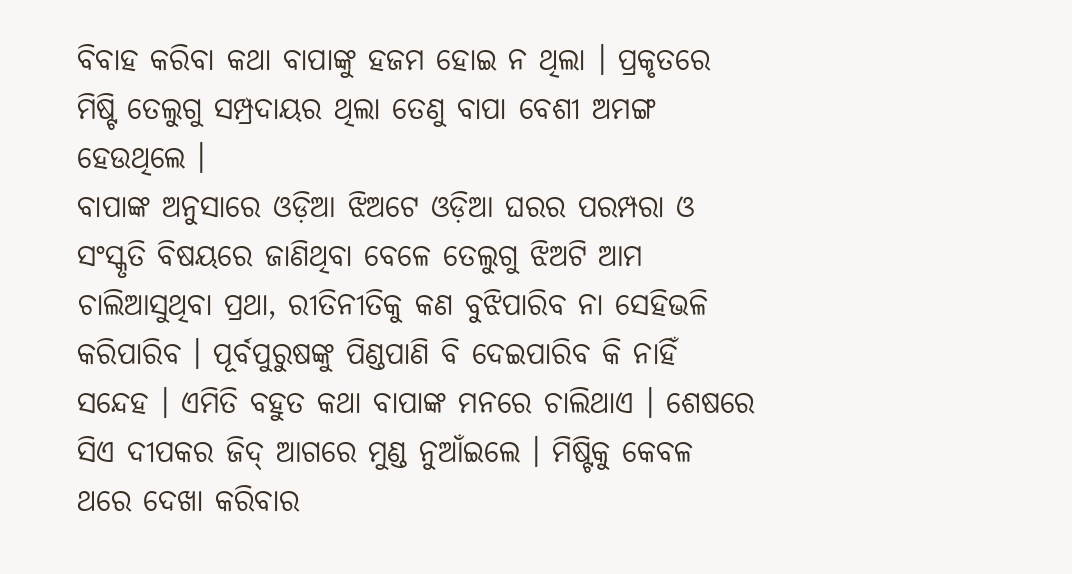ବିବାହ କରିବା କଥା ବାପାଙ୍କୁ ହଜମ ହୋଇ ନ ଥିଲା । ପ୍ରକୃତରେ ମିଷ୍ଟି ତେଲୁଗୁ ସମ୍ପ୍ରଦାୟର ଥିଲା ତେଣୁ ବାପା ବେଶୀ ଅମଙ୍ଗ ହେଉଥିଲେ ।
ବାପାଙ୍କ ଅନୁସାରେ ଓଡ଼ିଆ ଝିଅଟେ ଓଡ଼ିଆ ଘରର ପରମ୍ପରା ଓ ସଂସ୍କୃତି ବିଷୟରେ ଜାଣିଥିବା ବେଳେ ତେଲୁଗୁ ଝିଅଟି ଆମ ଚାଲିଆସୁଥିବା ପ୍ରଥା, ରୀତିନୀତିକୁ କଣ ବୁଝିପାରିବ ନା ସେହିଭଳି କରିପାରିବ । ପୂର୍ବପୁରୁଷଙ୍କୁ ପିଣ୍ଡପାଣି ବି ଦେଇପାରିବ କି ନାହିଁ ସନ୍ଦେହ । ଏମିତି ବହୁତ କଥା ବାପାଙ୍କ ମନରେ ଚାଲିଥାଏ । ଶେଷରେ ସିଏ ଦୀପକର ଜିଦ୍ ଆଗରେ ମୁଣ୍ଡ ନୁଆଁଇଲେ । ମିଷ୍ଟିକୁ କେବଳ ଥରେ ଦେଖା କରିବାର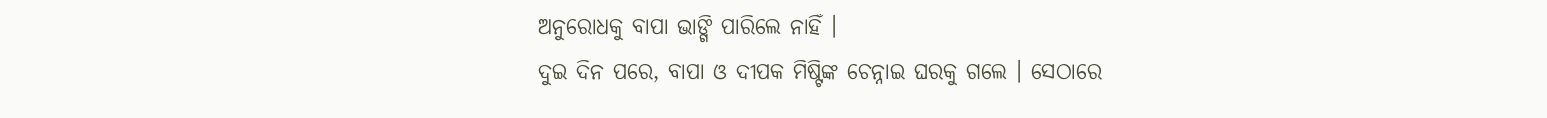ଅନୁରୋଧକୁ ବାପା ଭାଙ୍ଗି ପାରିଲେ ନାହିଁ ।
ଦୁଇ ଦିନ ପରେ, ବାପା ଓ ଦୀପକ ମିଷ୍ଟିଙ୍କ ଚେନ୍ନାଇ ଘରକୁ ଗଲେ । ସେଠାରେ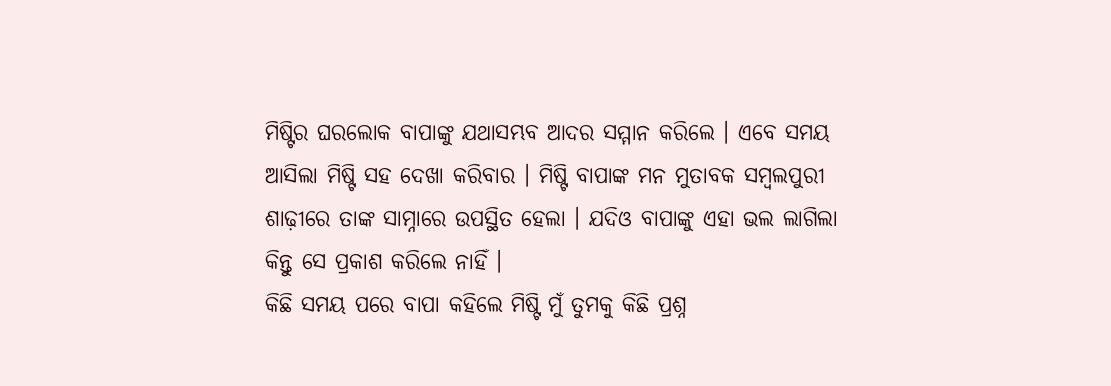ମିଷ୍ଟିର ଘରଲୋକ ବାପାଙ୍କୁ ଯଥାସମ୍ଭବ ଆଦର ସମ୍ମାନ କରିଲେ । ଏବେ ସମୟ ଆସିଲା ମିଷ୍ଟି ସହ ଦେଖା କରିବାର । ମିଷ୍ଟି ବାପାଙ୍କ ମନ ମୁତାବକ ସମ୍ବଲପୁରୀ ଶାଢ଼ୀରେ ତାଙ୍କ ସାମ୍ନାରେ ଉପସ୍ଥିତ ହେଲା । ଯଦିଓ ବାପାଙ୍କୁ ଏହା ଭଲ ଲାଗିଲା କିନ୍ତୁ ସେ ପ୍ରକାଶ କରିଲେ ନାହିଁ ।
କିଛି ସମୟ ପରେ ବାପା କହିଲେ ମିଷ୍ଟି ମୁଁ ତୁମକୁ କିଛି ପ୍ରଶ୍ନ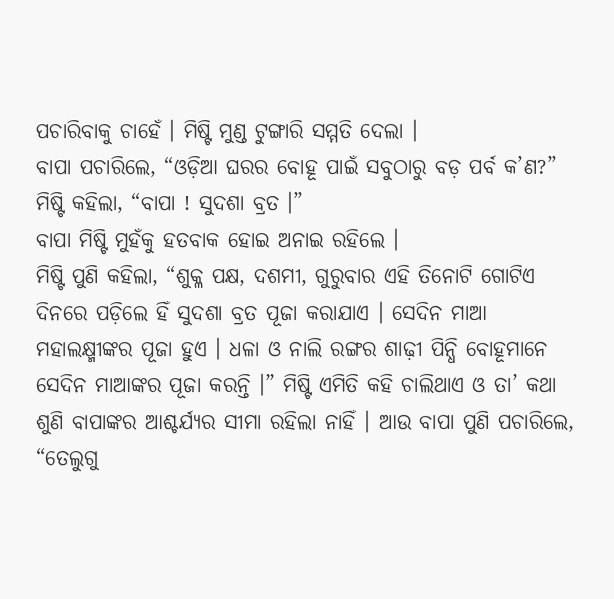ପଚାରିବାକୁ ଚାହେଁ । ମିଷ୍ଟି ମୁଣ୍ଡ ଟୁଙ୍ଗାରି ସମ୍ମତି ଦେଲା ।
ବାପା ପଚାରିଲେ, “ଓଡ଼ିଆ ଘରର ବୋହୂ ପାଇଁ ସବୁଠାରୁ ବଡ଼ ପର୍ବ କ’ଣ?”
ମିଷ୍ଟି କହିଲା, “ବାପା ! ସୁଦଶା ବ୍ରତ ।”
ବାପା ମିଷ୍ଟି ମୁହଁକୁ ହତବାକ ହୋଇ ଅନାଇ ରହିଲେ ।
ମିଷ୍ଟି ପୁଣି କହିଲା, “ଶୁକ୍ଳ ପକ୍ଷ, ଦଶମୀ, ଗୁରୁବାର ଏହି ତିନୋଟି ଗୋଟିଏ ଦିନରେ ପଡ଼ିଲେ ହିଁ ସୁଦଶା ବ୍ରତ ପୂଜା କରାଯାଏ । ସେଦିନ ମାଆ ମହାଲକ୍ଷ୍ମୀଙ୍କର ପୂଜା ହୁଏ । ଧଳା ଓ ନାଲି ରଙ୍ଗର ଶାଢ଼ୀ ପିନ୍ଧି ବୋହୂମାନେ ସେଦିନ ମାଆଙ୍କର ପୂଜା କରନ୍ତି ।” ମିଷ୍ଟି ଏମିତି କହି ଚାଲିଥାଏ ଓ ତା’ କଥା ଶୁଣି ବାପାଙ୍କର ଆଶ୍ଚର୍ଯ୍ୟର ସୀମା ରହିଲା ନାହିଁ । ଆଉ ବାପା ପୁଣି ପଚାରିଲେ, “ତେଲୁଗୁ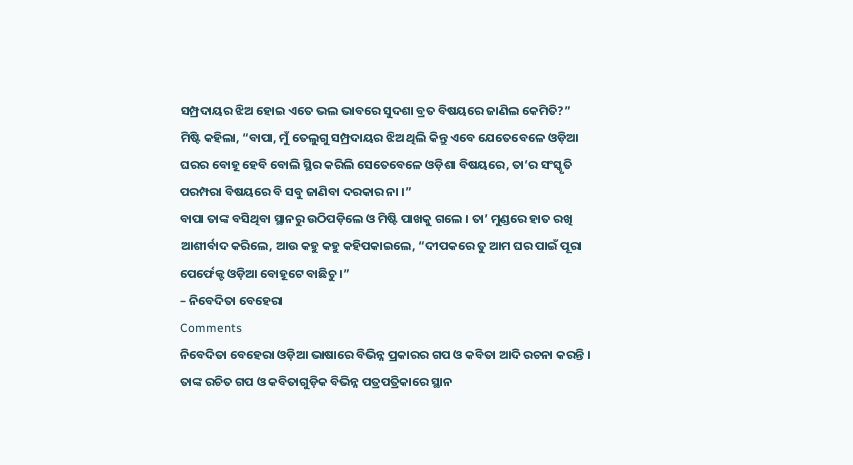ସମ୍ପ୍ରଦାୟର ଝିଅ ହୋଇ ଏତେ ଭଲ ଭାବରେ ସୁଦଶା ବ୍ରତ ବିଷୟରେ ଜାଣିଲ କେମିତି?”
ମିଷ୍ଟି କହିଲା, “ବାପା, ମୁଁ ତେଲୁଗୁ ସମ୍ପ୍ରଦାୟର ଝିଅ ଥିଲି କିନ୍ତୁ ଏବେ ଯେତେବେଳେ ଓଡ଼ିଆ ଘରର ବୋହୂ ହେବି ବୋଲି ସ୍ଥିର କରିଲି ସେତେବେଳେ ଓଡ଼ିଶା ବିଷୟରେ, ତା’ର ସଂସ୍କୃତି ପରମ୍ପରା ବିଷୟରେ ବି ସବୁ ଜାଣିବା ଦରକାର ନା ।”
ବାପା ତାଙ୍କ ବସିଥିବା ସ୍ଥାନରୁ ଉଠିପଡ଼ିଲେ ଓ ମିଷ୍ଟି ପାଖକୁ ଗଲେ । ତା’ ମୁଣ୍ଡରେ ହାତ ରଖି ଆଶୀର୍ବାଦ କରିଲେ, ଆଉ କହୁ କହୁ କହିପକାଇଲେ, “ଦୀପକରେ ତୁ ଆମ ଘର ପାଇଁ ପୂରା ପେର୍ଫେକ୍ଟ ଓଡ଼ିଆ ବୋହୂଟେ ବାଛିଚୁ ।”
– ନିବେଦିତା ବେହେରା
Comments
ନିବେଦିତା ବେହେରା ଓଡ଼ିଆ ଭାଷାରେ ବିଭିନ୍ନ ପ୍ରକାରର ଗପ ଓ କବିତା ଆଦି ରଚନା କରନ୍ତି । ତାଙ୍କ ରଚିତ ଗପ ଓ କବିତାଗୁଡ଼ିକ ବିଭିନ୍ନ ପତ୍ରପତ୍ରିକାରେ ସ୍ଥାନ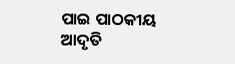ପାଇ ପାଠକୀୟ ଆଦୃତି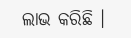ଲାଭ କରିଛି ।